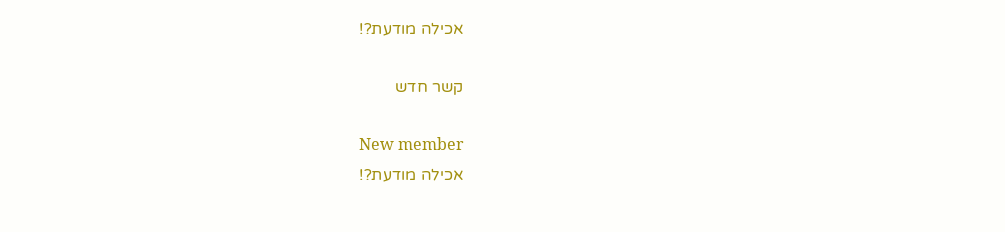אכילה מודעת?!

קשר חדש

New member
אכילה מודעת?!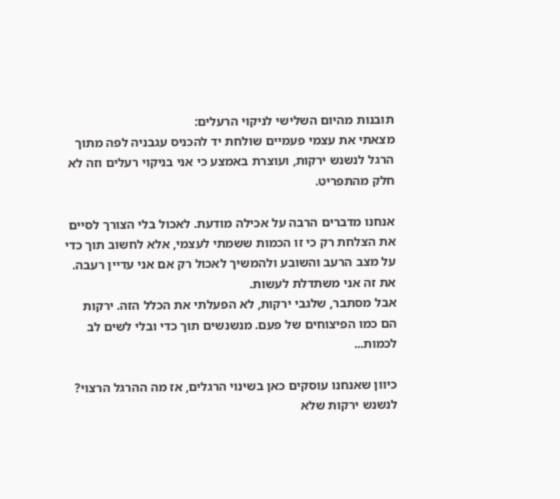תובנות מהיום השלישי לניקוי הרעלים:
מצאתי את עצמי פעמיים שולחת יד להכניס עגבניה לפה מתוך הרגל לנשנש ירקות, ועוצרת באמצע כי אני בניקוי רעלים וזה לא חלק מהתפריט.

אנחנו מדברים הרבה על אכילה מודעת. לאכול בלי הצורך לסיים את הצלחת רק כי זו הכמות ששמתי לעצמי, אלא לחשוב תוך כדי על מצב הרעב והשובע ולהמשיך לאכול רק אם אני עדיין רעבה.
את זה אני משתדלת לעשות.
אבל מסתבר, שלגבי ירקות, לא הפעלתי את הכלל הזה. ירקות הם כמו הפיצוחים של פעם. מנשנשים תוך כדי ובלי לשים לב לכמות...

כיוון שאנחנו עוסקים כאן בשינוי הרגלים, אז מה ההרגל הרצוי?
לנשנש ירקות שלא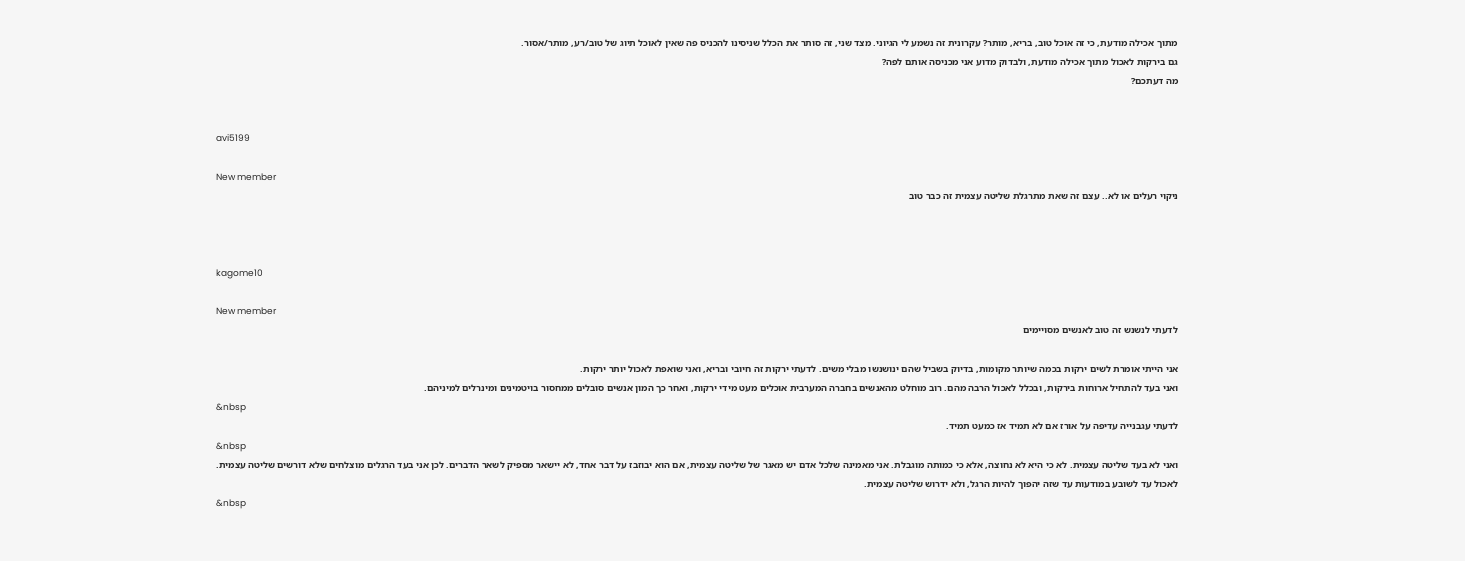מתוך אכילה מודעת, כי זה אוכל טוב, בריא, מותר? עקרונית זה נשמע לי הגיוני. מצד שני, זה סותר את הכלל שניסינו להכניס פה שאין לאוכל תיוג של טוב/רע, מותר/אסור.
גם בירקות לאכול מתוך אכילה מודעת, ולבדוק מדוע אני מכניסה אותם לפה?
מה דעתכם?


avi5199

New member
ניקוי רעלים או לא.. עצם זה שאת מתרגלת שליטה עצמית זה כבר טוב



kagome10

New member
לדעתי לנשנש זה טוב לאנשים מסויימים

אני הייתי אומרת לשים ירקות בכמה שיותר מקומות, בדיוק בשביל שהם ינושנשו מבלי משים. לדעתי ירקות זה חיובי ובריא, ואני שואפת לאכול יותר ירקות.
ואני בעד להתחיל ארוחות בירקות, ובכלל לאכול הרבה מהם. רוב מוחלט מהאנשים בחברה המערבית אוכלים מעט מידי ירקות, ואחר כך המון אנשים סובלים ממחסור בויטמינים ומינרלים למיניהם.
&nbsp
לדעתי עגבנייה עדיפה על אורז אם לא תמיד אז כמעט תמיד.
&nbsp
ואני לא בעד שליטה עצמית. לא כי היא לא נחוצה, אלא כי כמותה מוגבלת. אני מאמינה שלכל אדם יש מאגר של שליטה עצמית, אם הוא יבוזבז על דבר אחד, לא יישאר מספיק לשאר הדברים. לכן אני בעד הרגלים מוצלחים שלא דורשים שליטה עצמית.
לאכול עד לשובע במודעות עד שזה יהפוך להיות הרגל, ולא ידרוש שליטה עצמית.
&nbsp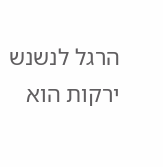הרגל לנשנש ירקות הוא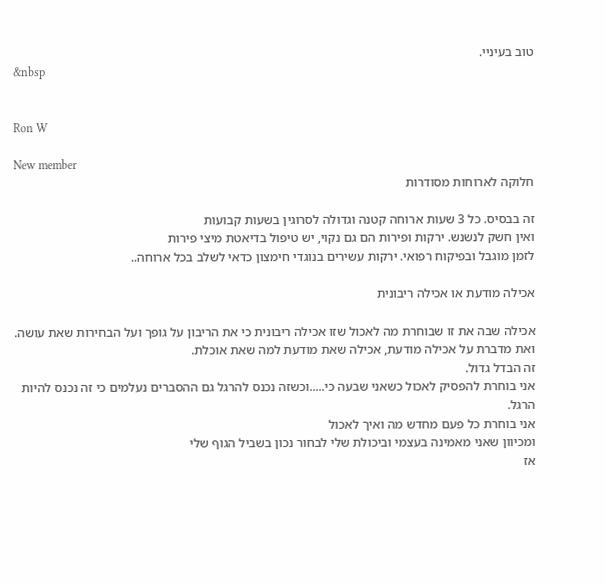טוב בעיניי.
&nbsp


Ron W

New member
חלוקה לארוחות מסודרות

זה בבסיס. כל 3 שעות ארוחה קטנה וגדולה לסרוגין בשעות קבועות
ואין חשק לנשנש. ירקות ופירות הם גם נקוי, יש טיפול בדיאטת מיצי פירות
לזמן מוגבל ובפיקוח רפואי. ירקות עשירים בנוגדי חימצון כדאי לשלב בכל ארוחה..

אכילה מודעת או אכילה ריבונית

אכילה שבה את זו שבוחרת מה לאכול שזו אכילה ריבונית כי את הריבון על גופך ועל הבחירות שאת עושה.
ואת מדברת על אכילה מודעת, אכילה שאת מודעת למה שאת אוכלת.
זה הבדל גדול.
אני בוחרת להפסיק לאכול כשאני שבעה כי.....וכשזה נכנס להרגל גם ההסברים נעלמים כי זה נכנס להיות הרגל.
אני בוחרת כל פעם מחדש מה ואיך לאכול
ומכיוון שאני מאמינה בעצמי וביכולת שלי לבחור נכון בשביל הגוף שלי
אז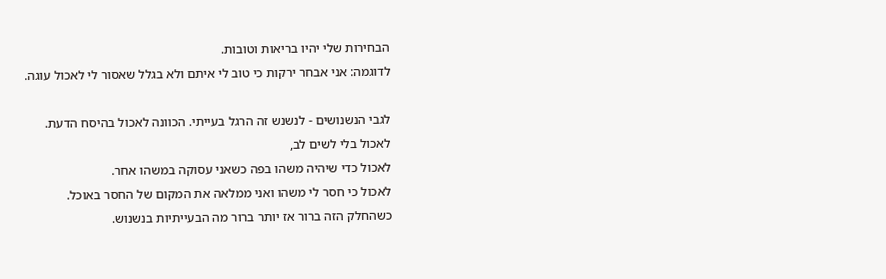הבחירות שלי יהיו בריאות וטובות.
לדוגמה: אני אבחר ירקות כי טוב לי איתם ולא בגלל שאסור לי לאכול עוגה.

לגבי הנשנושים - לנשנש זה הרגל בעייתי. הכוונה לאכול בהיסח הדעת.
לאכול בלי לשים לב,
לאכול כדי שיהיה משהו בפה כשאני עסוקה במשהו אחר.
לאכול כי חסר לי משהו ואני ממלאה את המקום של החסר באוכל.
כשהחלק הזה ברור אז יותר ברור מה הבעייתיות בנשנוש.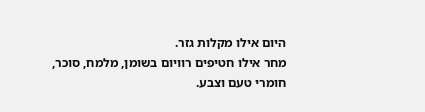היום אילו מקלות גזר.
מחר אילו חטיפים רוויום בשומן, מלמח, סוכר, חומרי טעם וצבע.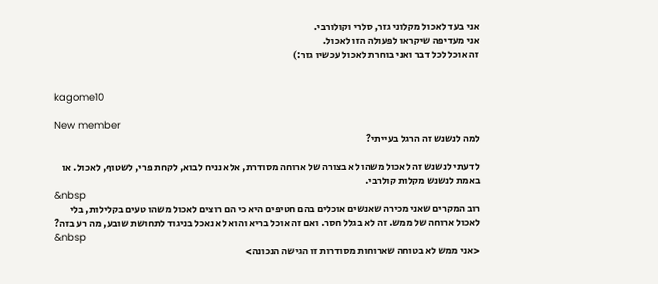אני בעד לאכול מקלוני גזר, סלרי וקולורבי.
אני מעדיפה שיקראו לפעולה הזו לאכול.
זה אוכל לכל דבר ואני בוחרת לאכול עכשיו גזר:)


kagome10

New member
למה לנשנש זה הרגל בעייתי?

לדעתי לנשנש זה לאכול משהו לא בצורה של ארוחה מסודרת, אלא נניח לבוא, לקחת פרי, לשטוף, לאכול. או באמת לנשנש מקלות קולרבי.
&nbsp
רוב המקרים שאני מכירה שאנשים אוכלים בהם חטיפים היא כי הם רוצים לאכול משהו טעים בקלילות, בלי לאכול ארוחה של ממש. זה לא בגלל חסר. ואם זה אוכל בריא והוא לא נאכל בניגוד לתחושת שובע, מה רע בזה?
&nbsp
<אני ממש לא בטוחה שארוחות מסודרות זו הגישה הנכונה>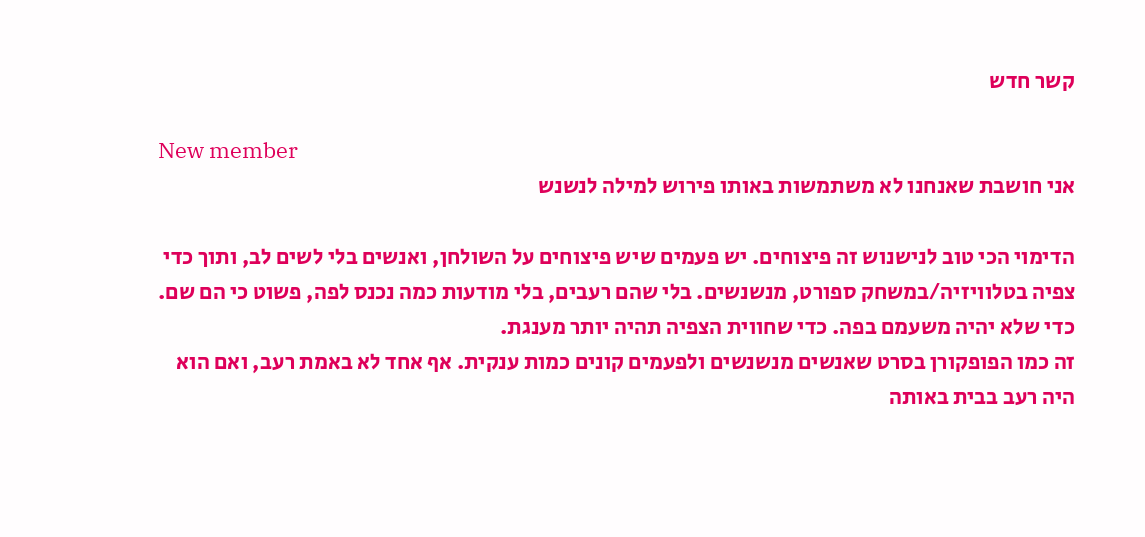קשר חדש

New member
אני חושבת שאנחנו לא משתמשות באותו פירוש למילה לנשנש

הדימוי הכי טוב לנישנוש זה פיצוחים. יש פעמים שיש פיצוחים על השולחן, ואנשים בלי לשים לב, ותוך כדי צפיה בטלוויזיה/במשחק ספורט, מנשנשים. בלי שהם רעבים, בלי מודעות כמה נכנס לפה, פשוט כי הם שם. כדי שלא יהיה משעמם בפה. כדי שחווית הצפיה תהיה יותר מענגת.
זה כמו הפופקורן בסרט שאנשים מנשנשים ולפעמים קונים כמות ענקית. אף אחד לא באמת רעב, ואם הוא היה רעב בבית באותה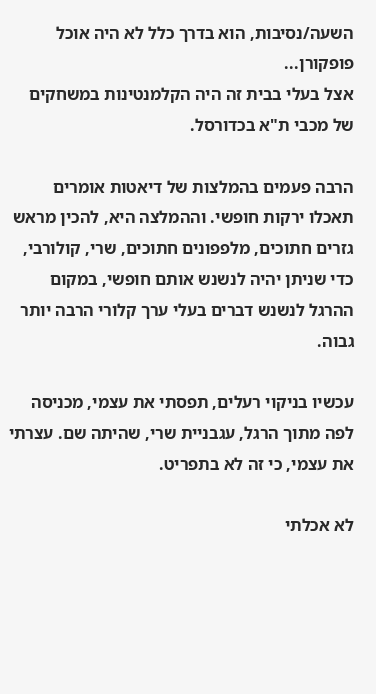השעה/נסיבות, הוא בדרך כלל לא היה אוכל פופקורן...
אצל בעלי בבית זה היה הקלמנטינות במשחקים של מכבי ת"א בכדורסל.

הרבה פעמים בהמלצות של דיאטות אומרים תאכלו ירקות חופשי. וההמלצה היא, להכין מראש גזרים חתוכים, מלפפונים חתוכים, שרי, קולורבי, כדי שניתן יהיה לנשנש אותם חופשי, במקום ההרגל לנשנש דברים בעלי ערך קלורי הרבה יותר גבוה.

עכשיו בניקוי רעלים, תפסתי את עצמי, מכניסה לפה מתוך הרגל, עגבניית שרי, שהיתה שם. עצרתי את עצמי, כי זה לא בתפריט.

לא אכלתי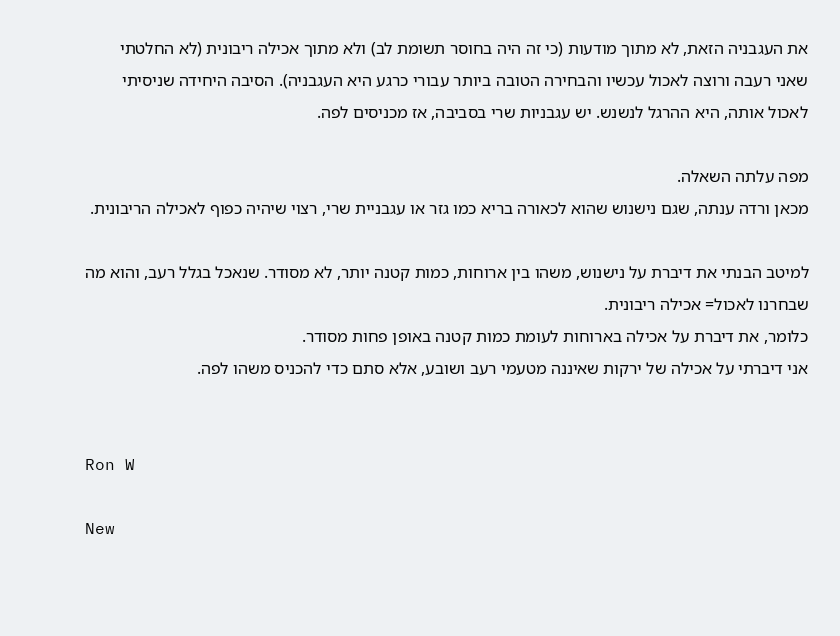את העגבניה הזאת, לא מתוך מודעות (כי זה היה בחוסר תשומת לב) ולא מתוך אכילה ריבונית (לא החלטתי שאני רעבה ורוצה לאכול עכשיו והבחירה הטובה ביותר עבורי כרגע היא העגבניה). הסיבה היחידה שניסיתי לאכול אותה, היא ההרגל לנשנש. יש עגבניות שרי בסביבה, אז מכניסים לפה.

מפה עלתה השאלה.
מכאן ורדה ענתה, שגם נישנוש שהוא לכאורה בריא כמו גזר או עגבניית שרי, רצוי שיהיה כפוף לאכילה הריבונית.

למיטב הבנתי את דיברת על נישנוש, משהו בין ארוחות, כמות קטנה יותר, לא מסודר. שנאכל בגלל רעב, והוא מה שבחרנו לאכול= אכילה ריבונית.
כלומר, את דיברת על אכילה בארוחות לעומת כמות קטנה באופן פחות מסודר.
אני דיברתי על אכילה של ירקות שאיננה מטעמי רעב ושובע, אלא סתם כדי להכניס משהו לפה.


Ron W

New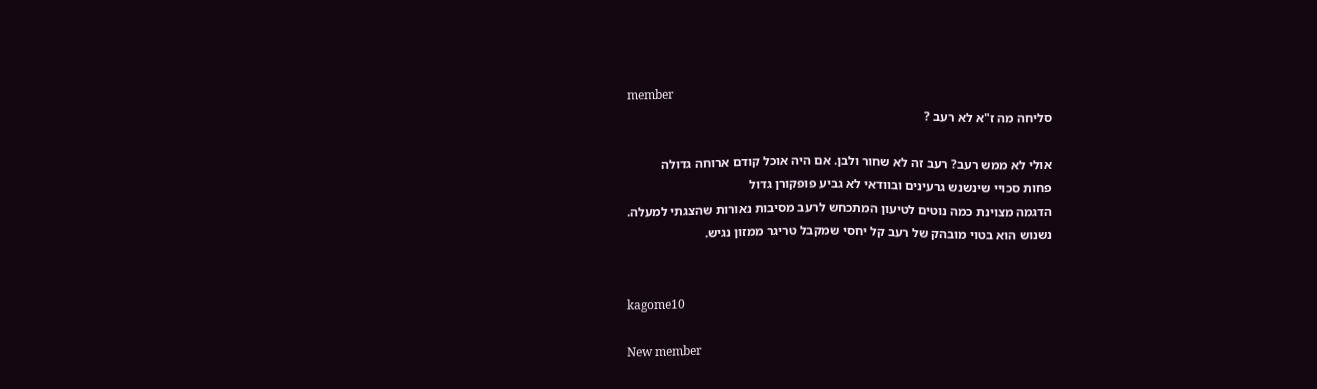member
סליחה מה ז"א לא רעב ?

אולי לא ממש רעב? רעב זה לא שחור ולבן. אם היה אוכל קודם ארוחה גדולה
פחות סכויי שינשנש גרעינים ובוודאי לא גביע פופקורן גדול
הדגמה מצוינת כמה נוטים לטיעון המתכחש לרעב מסיבות נאורות שהצגתי למעלה.
נשנוש הוא בטוי מובהק של רעב קל יחסי שמקבל טריגר ממזון נגיש.


kagome10

New member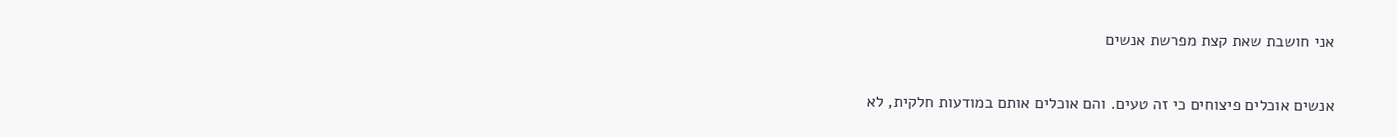אני חושבת שאת קצת מפרשת אנשים

אנשים אוכלים פיצוחים כי זה טעים. והם אוכלים אותם במודעות חלקית, לא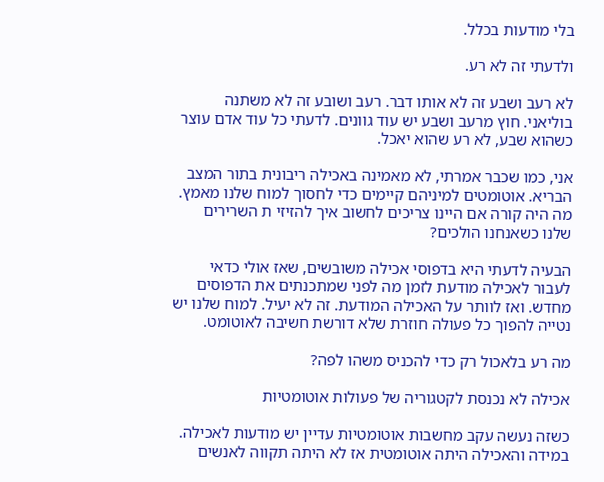בלי מודעות בכלל.

ולדעתי זה לא רע.

לא רעב ושבע זה לא אותו דבר. רעב ושובע זה לא משתנה בוליאני. חוץ מרעב ושבע יש עוד גוונים. לדעתי כל עוד אדם עוצר כשהוא שבע, לא רע שהוא יאכל.

אני, כמו שכבר אמרתי, לא מאמינה באכילה ריבונית בתור המצב הבריא. אוטומטים למיניהם קיימים כדי לחסוך למוח שלנו מאמץ. מה היה קורה אם היינו צריכים לחשוב איך להזיזי ת השרירים שלנו כשאנחנו הולכים?

הבעיה לדעתי היא בדפוסי אכילה משובשים, שאז אולי כדאי לעבור לאכילה מודעת לזמן מה לפני שמתכנתים את הדפוסים מחדש. ואז לוותר על האכילה המודעת. זה לא יעיל. למוח שלנו יש נטייה להפוך כל פעולה חוזרת שלא דורשת חשיבה לאוטומט.

מה רע בלאכול רק כדי להכניס משהו לפה?

אכילה לא נכנסת לקטגוריה של פעולות אוטומטיות

כשזה נעשה עקב מחשבות אוטומטיות עדיין יש מודעות לאכילה.
במידה והאכילה היתה אוטומטית אז לא היתה תקווה לאנשים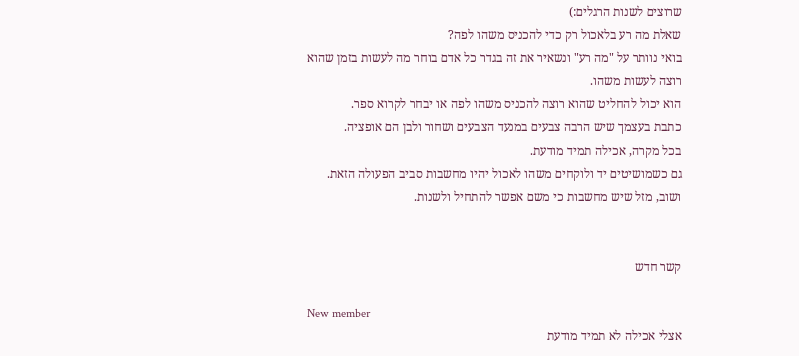שרוצים לשנות הרגלים:)
שאלת מה רע בלאכול רק כדי להכניס משהו לפה?
בואי נוותר על "מה רע" ונשאיר את זה בגדר כל אדם בוחר מה לעשות בזמן שהוא רוצה לעשות משהו.
הוא יכול להחליט שהוא רוצה להכניס משהו לפה או יבחר לקרוא ספר.
כתבת בעצמך שיש הרבה צבעים במנעד הצבעים ושחור ולבן הם אופציה.
בכל מקרה, אכילה תמיד מודעת.
גם כשמושיטים יד ולוקחים משהו לאכול יהיו מחשבות סביב הפעולה הזאת.
ושוב, מזל שיש מחשבות כי משם אפשר להתחיל ולשנות.


קשר חדש

New member
אצלי אכילה לא תמיד מודעת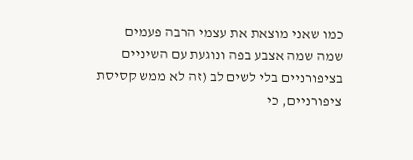כמו שאני מוצאת את עצמי הרבה פעמים שמה שמה אצבע בפה ונוגעת עם השיניים בציפורניים בלי לשים לב (זה לא ממש קסיסת ציפורניים, כי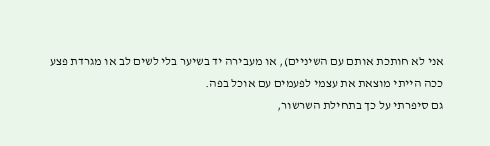אני לא חותכת אותם עם השיניים), או מעבירה יד בשיער בלי לשים לב או מגרדת פצע ככה הייתי מוצאת את עצמי לפעמים עם אוכל בפה.
גם סיפרתי על כך בתחילת השרשור,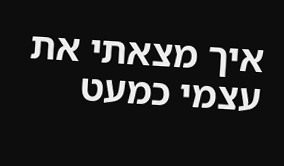איך מצאתי את עצמי כמעט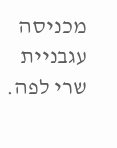מכניסה עגבניית שרי לפה.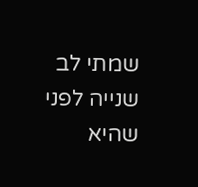שמתי לב שנייה לפני שהיא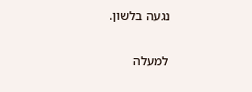נגעה בלשון.

למעלה